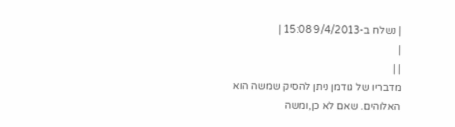| נשלח ב-9/4/2013 15:08 |
|
| |
מדבריו של גודמן ניתן להסיק שמשה הוא האלוהים. שאם לא כן,ומשה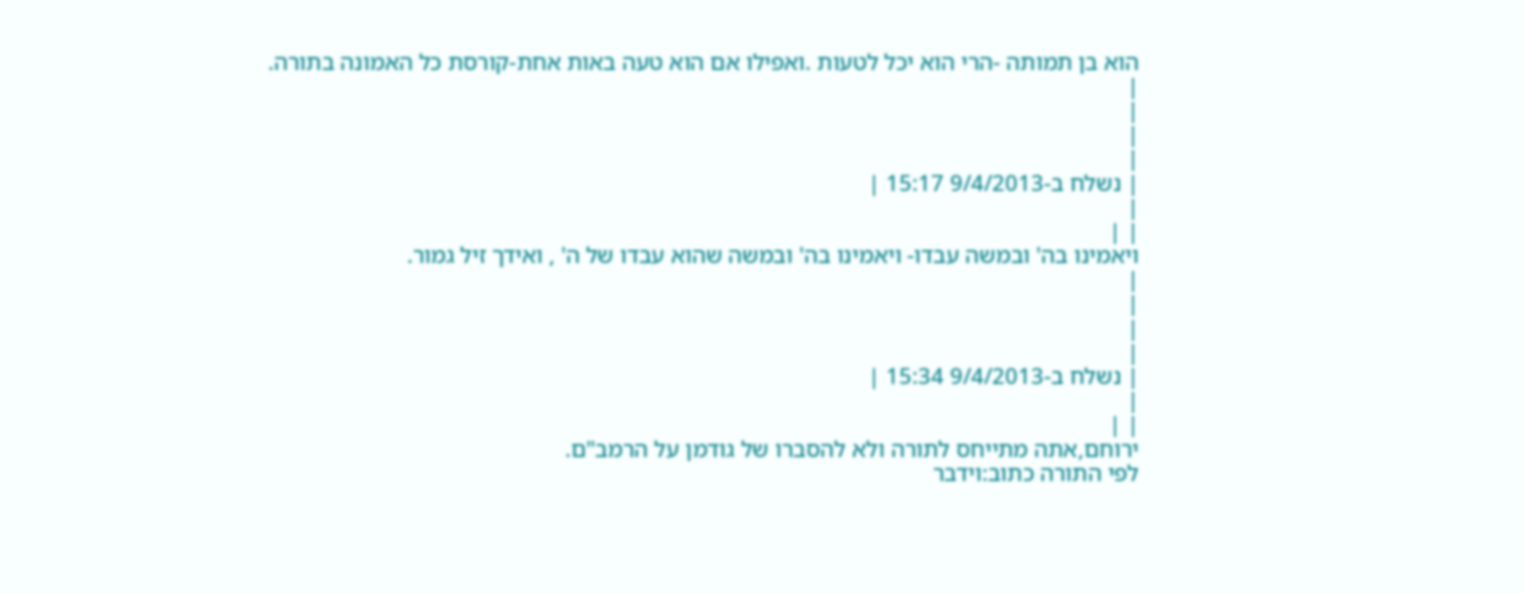הוא בן תמותה -הרי הוא יכל לטעות .ואפילו אם הוא טעה באות אחת-קורסת כל האמונה בתורה.
|
|
|
|
| נשלח ב-9/4/2013 15:17 |
|
| |
ויאמינו בה' ובמשה עבדו- ויאמינו בה' ובמשה שהוא עבדו של ה' , ואידך זיל גמור.
|
|
|
|
| נשלח ב-9/4/2013 15:34 |
|
| |
ירוחם,אתה מתייחס לתורה ולא להסברו של גודמן על הרמב"ם.
לפי התורה כתוב:וידבר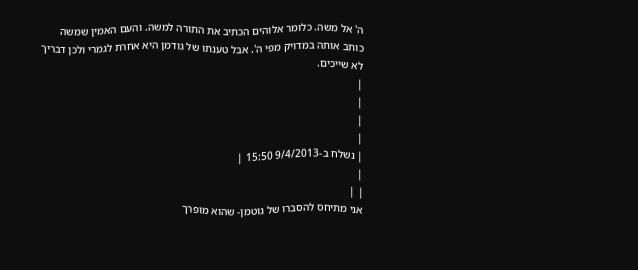ה' אל משה. כלומר אלוהים הכתיב את התורה למשה. והעם האמין שמשה כותב אותה במדויק מפי ה'. אבל טענתו של גודמן היא אחרת לגמרי ולכן דבריך לא שייכים.
|
|
|
|
| נשלח ב-9/4/2013 15:50 |
|
| |
אני מתיחס להסברו של גוטמן- שהוא מופרך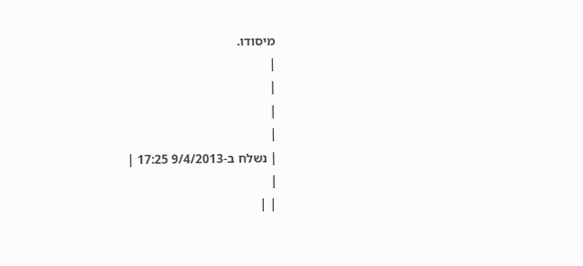מיסודו.
|
|
|
|
| נשלח ב-9/4/2013 17:25 |
|
| |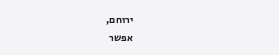ירוחם,
אפשר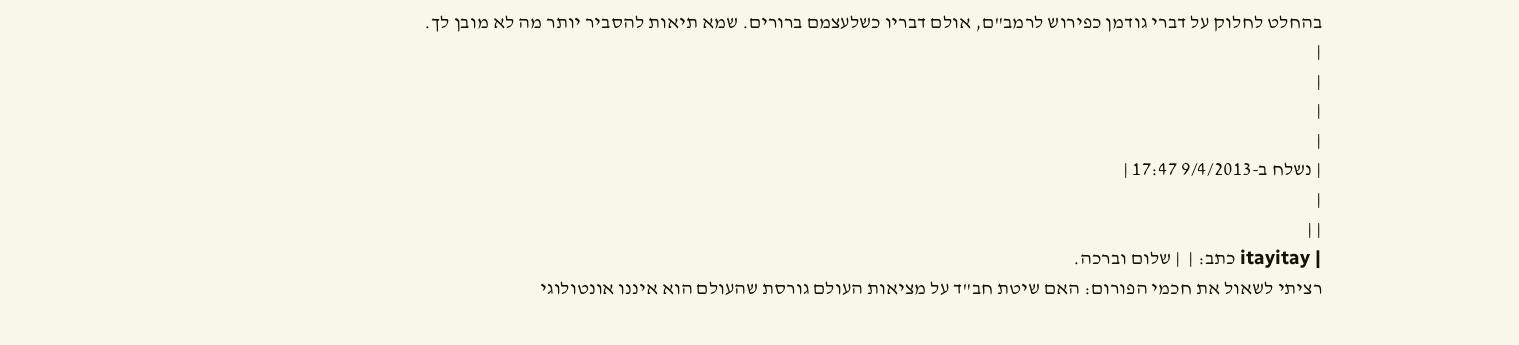בהחלט לחלוק על דברי גודמן כפירוש לרמב"ם, אולם דבריו כשלעצמם ברורים. שמא תיאות להסביר יותר מה לא מובן לך.
|
|
|
|
| נשלח ב-9/4/2013 17:47 |
|
| |
| itayitay כתב: |  | שלום וברכה.
רציתי לשאול את חכמי הפורום: האם שיטת חב"ד על מציאות העולם גורסת שהעולם הוא איננו אונטולוגי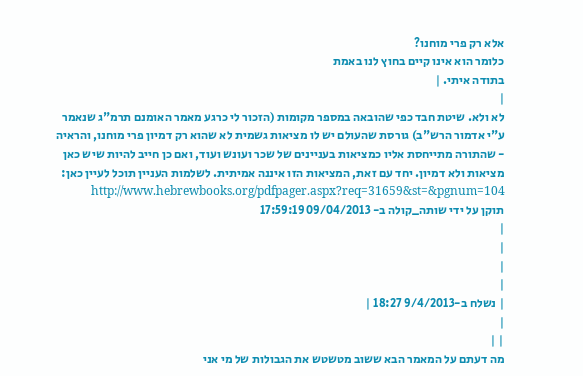אלא רק פרי מוחנו?
כלומר הוא אינו קיים בחוץ לנו באמת
בתודה איתי. |
|
לא ולא. שיטת חבד כפי שהובאה במספר מקומות (הזכור לי כרגע מאמר האומנם תרמ"ג שנאמר ע"י אדמור הרש"ב) גורסת שהעולם יש לו מציאות גשמית לא שהוא רק דמיון פרי מוחנו, והראיה - שהתורה מתייחסת אליו כמציאות בעניינים של שכר ועונש ועוד, ואם כן חייב להיות שיש כאן מציאות ולא דמיון. יחד עם זאת, המציאות הזו איננה אמיתית. לשלמות העניין תוכל לעיין כאן: http://www.hebrewbooks.org/pdfpager.aspx?req=31659&st=&pgnum=104
תוקן על ידי שותה_קולה ב- 09/04/2013 17:59:19
|
|
|
|
| נשלח ב-9/4/2013 18:27 |
|
| |
מה דעתם על המאמר הבא ששוב מטשטש את הגבולות של מי אני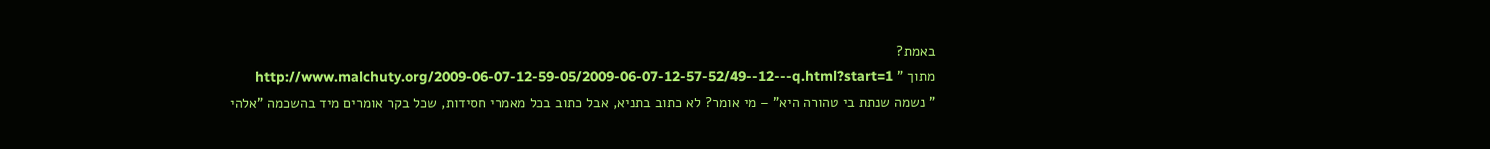באמת?
מתוך " http://www.malchuty.org/2009-06-07-12-59-05/2009-06-07-12-57-52/49--12---q.html?start=1
" נשמה שנתת בי טהורה היא" – מי אומר? לא כתוב בתניא, אבל כתוב בכל מאמרי חסידות, שכל בקר אומרים מיד בהשכמה "אלהי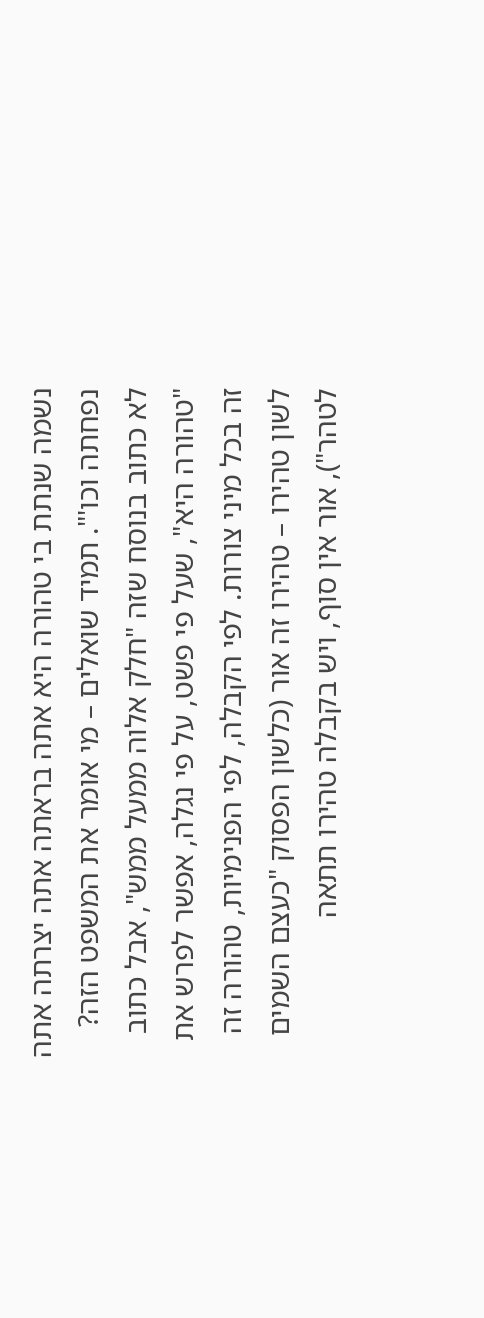נשמה שנתת בי טהורה היא אתה בראתה אתה יצרתה אתה נפחתה וכו'". תמיד שואלים – מי אומר את המשפט הזה? לא כתוב בנוסח שזה "חלק אלוה ממעל ממש", אבל כתוב "טהורה היא", שעל פי פשט, על פי נגלה, אפשר לפרש את זה בכל מיני צורות. לפי הקבלה, לפי הפנימיות, טהורה זה לשון טהירו – טהירו זה אור (כלשון הפסוק "כעצם השמים לטהר"), אור אין סוף, ויש בקבלה טהירו תתאה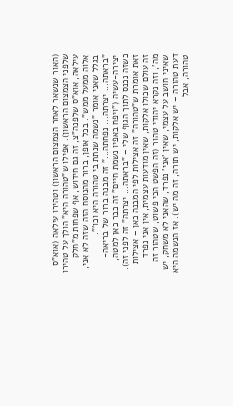(האור שנשאר לאחר הצמצום הראשון) וטהירו עילאה (אוא"ס שלפני הצמצום הראשון). אפילו ש"טהורה היא" הולך על טהירו עילאה, אוא"ס שלפנה"צ, זה גם חידוש, אף שפחות מ"חלק אלוה ממעל ממש". בכל אופן, ברור מהנוסח הזה שזה לא אני, בגלל שאני אומר "נשמה שנתת בי טהורה היא וכו'". "בראתה... יצרתה... נפחתה..." זה מבנה ברור של בריאה-יצירה-עשיה ("ויפח באפיו נשמת חיים" זה כבר כאן למטה, כשזה נכנס לתוך הגוף שלי – "בראתה... יצרתה" זה לפני זה). זאת אומרת ש"טהורה" זה אצילות לפי המבנה כאן – אצילות זה עולם שכולו אלקות, שאין מודעות עצמית, אין אני נפרד מה', וזה נקרא יהודי טהור (זה הפשט הכי פשוט, שטהור זה שאיני חושב על עצמי, שאין 'אני' נפרד, שהאני לא משחק, יש דעת טהורה – יש אלקות, יש תורה, זה מה יש). אז הנשמה היא טהורה, אבל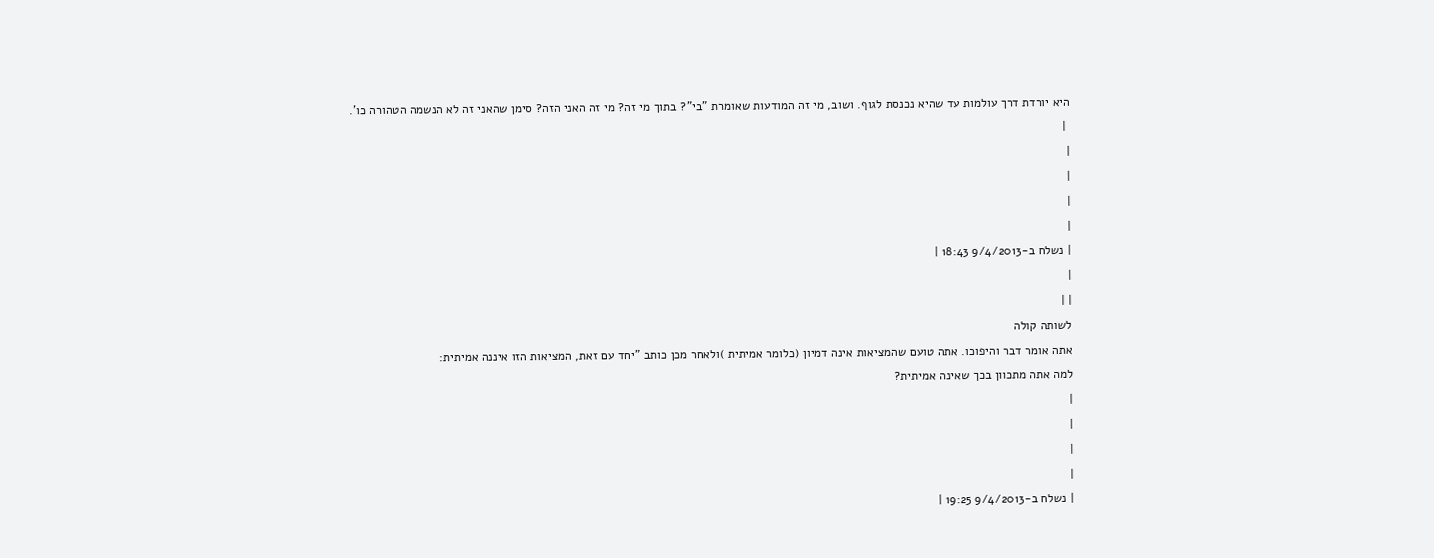היא יורדת דרך עולמות עד שהיא נכנסת לגוף. ושוב, מי זה המודעות שאומרת "בי"? בתוך מי זה? מי זה האני הזה? סימן שהאני זה לא הנשמה הטהורה כו'.
 |
|
|
|
|
| נשלח ב-9/4/2013 18:43 |
|
| |
לשותה קולה
אתה אומר דבר והיפוכו. אתה טועם שהמציאות אינה דמיון (כלומר אמיתית )ולאחר מכן כותב "יחד עם זאת, המציאות הזו איננה אמיתית:
למה אתה מתכוון בכך שאינה אמיתית?
|
|
|
|
| נשלח ב-9/4/2013 19:25 |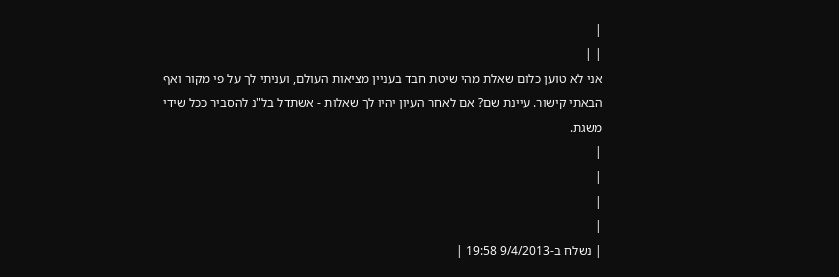|
| |
אני לא טוען כלום שאלת מהי שיטת חבד בעניין מציאות העולם, ועניתי לך על פי מקור ואף הבאתי קישור. עיינת שם? אם לאחר העיון יהיו לך שאלות - אשתדל בל"נ להסביר ככל שידי משגת.
|
|
|
|
| נשלח ב-9/4/2013 19:58 |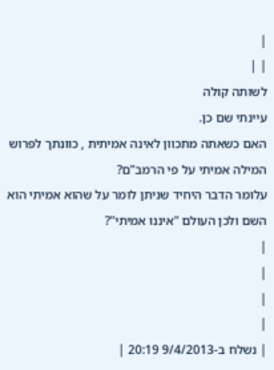|
| |
לשותה קולה
עיינתי שם כן.
האם כשאתה מתכוון לאינה אמיתית , כוונתך לפרוש המילה אמיתי על פי הרמב"ם?
עלומר הדבר היחיד שניתן לומר על שהוא אמיתי הוא השם ולכן העולם "איננו אמיתי"?
|
|
|
|
| נשלח ב-9/4/2013 20:19 |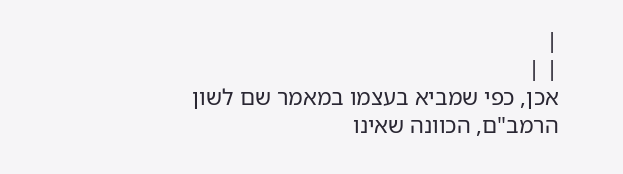|
| |
אכן, כפי שמביא בעצמו במאמר שם לשון הרמב"ם, הכוונה שאינו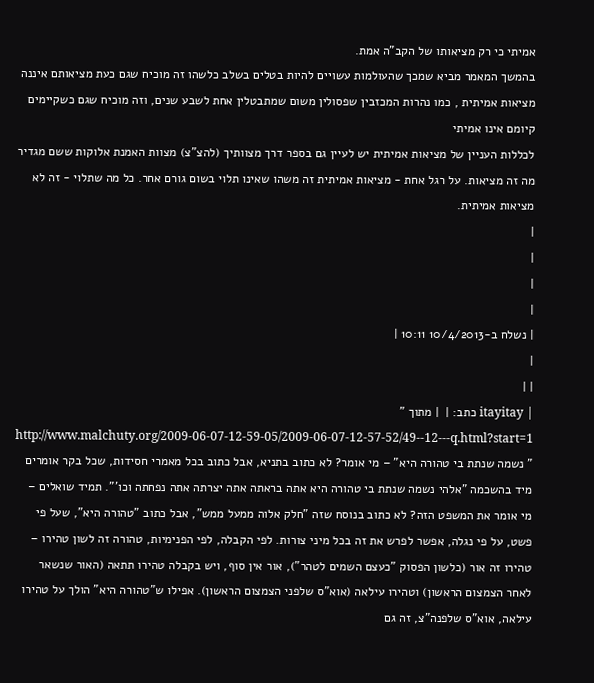אמיתי כי רק מציאותו של הקב"ה אמת.
בהמשך המאמר מביא שמכך שהעולמות עשויים להיות בטלים בשלב כלשהו זה מוכיח שגם כעת מציאותם איננה מציאות אמיתית , כמו נהרות המכזבין שפסולין משום שמתבטלין אחת לשבע שנים, וזה מוכיח שגם כשקיימים קיומם אינו אמיתי
לכללות העניין של מציאות אמיתית יש לעיין גם בספר דרך מצוותיך (להצ"צ) מצוות האמנת אלוקות ששם מגדיר מה זה מציאות. על רגל אחת - מציאות אמיתית זה משהו שאינו תלוי בשום גורם אחר. כל מה שתלוי - זה לא מציאות אמיתית.
|
|
|
|
| נשלח ב-10/4/2013 10:11 |
|
| |
| itayitay כתב: |  | מתוך " http://www.malchuty.org/2009-06-07-12-59-05/2009-06-07-12-57-52/49--12---q.html?start=1
" נשמה שנתת בי טהורה היא" – מי אומר? לא כתוב בתניא, אבל כתוב בכל מאמרי חסידות, שכל בקר אומרים מיד בהשכמה "אלהי נשמה שנתת בי טהורה היא אתה בראתה אתה יצרתה אתה נפחתה וכו'". תמיד שואלים – מי אומר את המשפט הזה? לא כתוב בנוסח שזה "חלק אלוה ממעל ממש", אבל כתוב "טהורה היא", שעל פי פשט, על פי נגלה, אפשר לפרש את זה בכל מיני צורות. לפי הקבלה, לפי הפנימיות, טהורה זה לשון טהירו – טהירו זה אור (כלשון הפסוק "כעצם השמים לטהר"), אור אין סוף, ויש בקבלה טהירו תתאה (האור שנשאר לאחר הצמצום הראשון) וטהירו עילאה (אוא"ס שלפני הצמצום הראשון). אפילו ש"טהורה היא" הולך על טהירו עילאה, אוא"ס שלפנה"צ, זה גם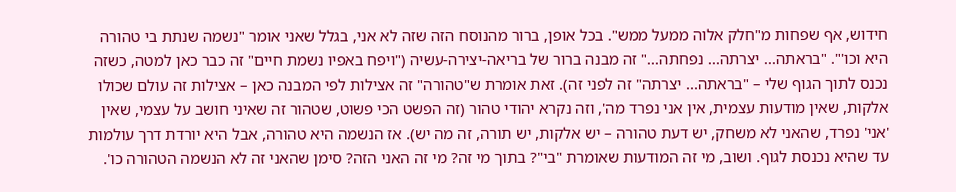חידוש, אף שפחות מ"חלק אלוה ממעל ממש". בכל אופן, ברור מהנוסח הזה שזה לא אני, בגלל שאני אומר "נשמה שנתת בי טהורה היא וכו'". "בראתה... יצרתה... נפחתה..." זה מבנה ברור של בריאה-יצירה-עשיה ("ויפח באפיו נשמת חיים" זה כבר כאן למטה, כשזה נכנס לתוך הגוף שלי – "בראתה... יצרתה" זה לפני זה). זאת אומרת ש"טהורה" זה אצילות לפי המבנה כאן – אצילות זה עולם שכולו אלקות, שאין מודעות עצמית, אין אני נפרד מה', וזה נקרא יהודי טהור (זה הפשט הכי פשוט, שטהור זה שאיני חושב על עצמי, שאין 'אני' נפרד, שהאני לא משחק, יש דעת טהורה – יש אלקות, יש תורה, זה מה יש). אז הנשמה היא טהורה, אבל היא יורדת דרך עולמות עד שהיא נכנסת לגוף. ושוב, מי זה המודעות שאומרת "בי"? בתוך מי זה? מי זה האני הזה? סימן שהאני זה לא הנשמה הטהורה כו'.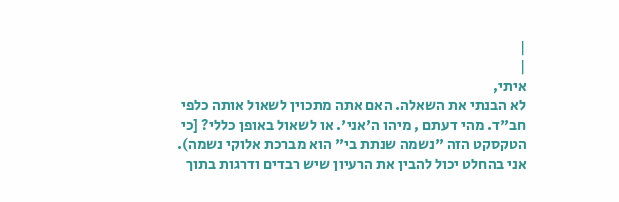|
|
איתי,
לא הבנתי את השאלה. האם אתה מתכוין לשאול אותה כלפי חב"ד. מהי דעתם , מיהו ה'אני'. או לשאול באופן כללי? [כי הטקסקט הזה "נשמה שנתת בי" הוא מברכת אלוקי נשמה).
אני בהחלט יכול להבין את הרעיון שיש רבדים ודרגות בתוך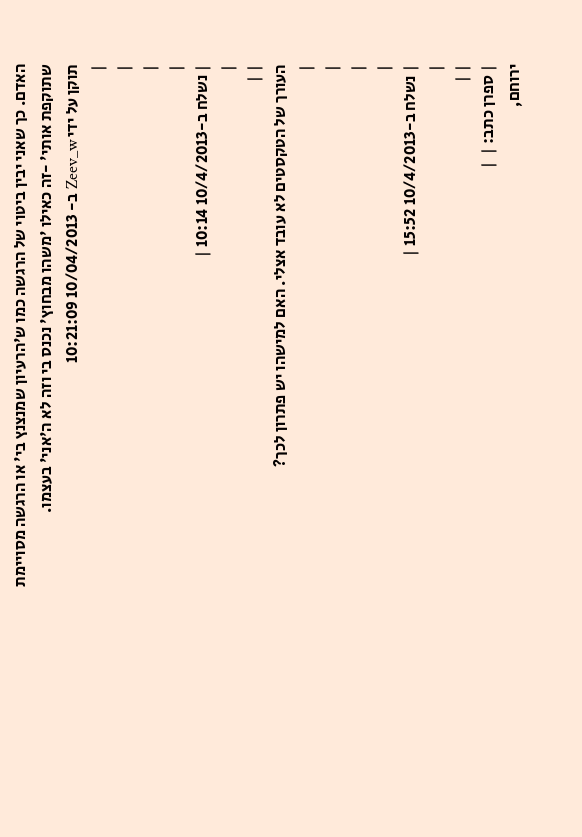האדם. כך שאני יבין ביטוי של הרגשה כמו ש'הרעיון שמנצנץ בי' או הרגשה מסויימת שתוקפת אותי' -זה כאילו 'משהו מבחוץ' נכנס בי וזה לא ה'אני' בעצמו.
תוקן על ידי Zeev_w ב- 10/04/2013 10:21:09
|
|
|
|
| נשלח ב-10/4/2013 10:14 |
|
| |
העורך של הטקסטים לא עובד אצלי. האם למישהו יש פתרון לכך?
|
|
|
|
| נשלח ב-10/4/2013 15:52 |
|
| |
| ספרן כתב: |  |
ירוחם,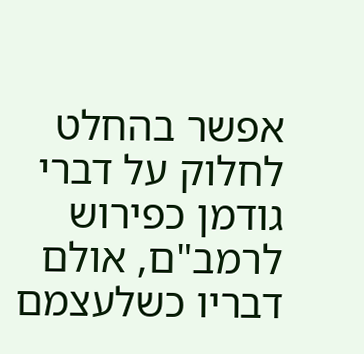אפשר בהחלט לחלוק על דברי גודמן כפירוש לרמב"ם, אולם דבריו כשלעצמם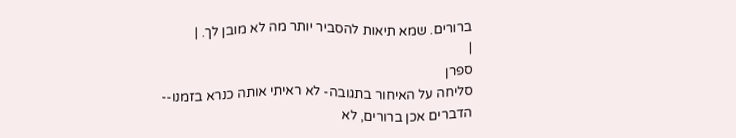ברורים. שמא תיאות להסביר יותר מה לא מובן לך. |
|
ספרן
סליחה על האיחור בתגובה- לא ראיתי אותה כנרא בזמנו--
הדברים אכן ברורים, לא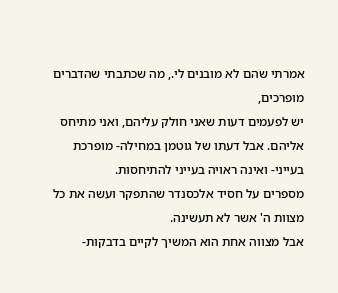אמרתי שהם לא מובנים לי., מה שכתבתי שהדברים מופרכים,
יש לפעמים דעות שאני חולק עליהם, ואני מתיחס אליהם. אבל דעתו של גוטמן במחילה- מופרכת בעייני- ואינה ראויה בעייני להתיחסות.
מספרים על חסיד אלכסנדר שהתפקר ועשה את כל מצוות ה' אשר לא תעשינה.
אבל מצווה אחת הוא המשיך לקיים בדבקות-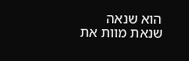הוא שנאה שנאת מוות את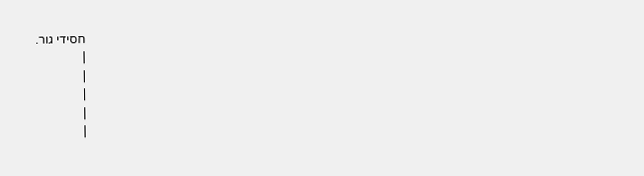חסידי גור.
|
|
|
|
|